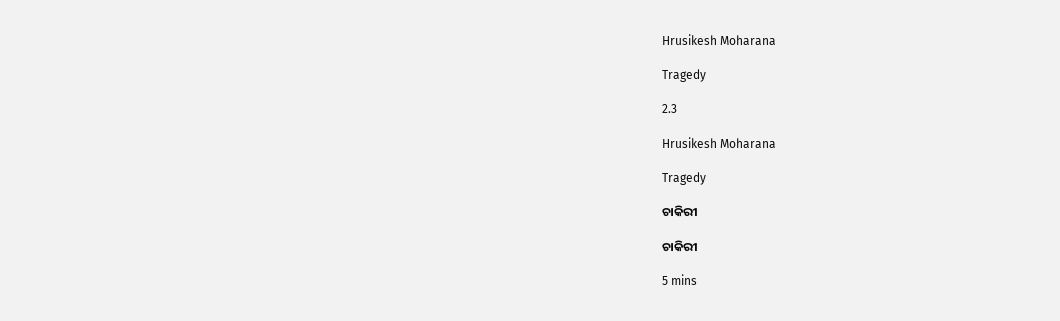Hrusikesh Moharana

Tragedy

2.3

Hrusikesh Moharana

Tragedy

ଚାକିରୀ

ଚାକିରୀ

5 mins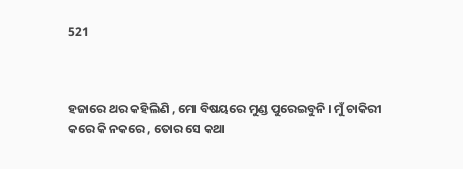521



ହଜାରେ ଥର କହିଲିଣି , ମୋ ବିଷୟରେ ମୁଣ୍ଡ ପୁରେଇବୁନି । ମୁଁ ଚାକିରୀ କରେ କି ନକରେ , ତୋର ସେ କଥା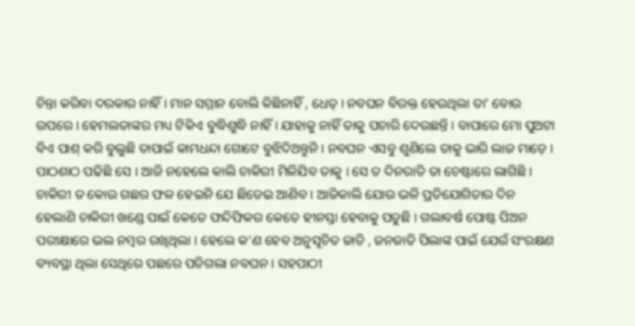ଚିନ୍ତା କରିବା ଦରକାର ନାହିଁ । ମାନ ସମ୍ମାନ ବୋଲି କିଛିନାହିଁ , ଧେତ୍ । ନବଘନ ବିରକ୍ତ ହେଉଥିଲା ତା' ବୋଉ ଉପରେ । ହେମଲତାଙ୍କର ମଧ୍ୟ ଟିକିଏ ବୁଦ୍ଧିଶୁଦ୍ଧି ନାହିଁ । ଯାହାକୁ ନାହିଁ ତାକୁ ପଚାରି ଦେଉଛନ୍ତି । ବାପାରେ ମୋ ପୁଅଟା ବିଏ ପାଶ୍ କରି ବୁଲୁଛି ତାପାଇଁ କାମଧନ୍ଦା ଗୋଟେ ବୁଝିଦିଅନ୍ତୁନି । ନବଘନ ଏସବୁ ଶୁଣିଲେ ତାକୁ ଭାରି ଲାଜ ମାଡ଼େ । ପାଠଶାଠ ପଢିଛି ସେ । ଆଜି ନହେଲେ କାଲି ଚାକିରୀ ମିଳିଯିବ ତାକୁ । ସେ ତ ଦିନରାତି ତା ଚେଷ୍ଟାରେ ଲାଗିଛି । ଚାକିରୀ ତ କୋଉ ଗଛର ଫଳ ହେଇନି ଯେ ଛିଡେଇ ଆଣିବ । ଆଜିକାଲି ଯୋଉ ଭଳି ପ୍ରତିଯୋଗିତାର ଦିନ ହେଲାଣି ଚାକିରୀ ଖଣ୍ଡେ ପାଇଁ କେତେ ଫନ୍ଦିଫିକର କେତେ ହୀନସ୍ତା ହେବାକୁ ପଡୁଛି । ଗଲାବର୍ଷ ପୋଷ୍ଟ ପିଅନ ପରୀକ୍ଷାରେ ଭଲ ନମ୍ବର ରଖିଥିଲା । ହେଲେ କ'ଣ ହେବ ଅନୁସୂଚିତ ଜାତି , ଜନଜାତି ପିଲାଙ୍କ ପାଇଁ ଯେଉଁ ସଂରକ୍ଷଣ ବ୍ୟବସ୍ଥା ଥିଲା ସେଥିରେ ପଛରେ ପଡିଗଲା ନବଘନ । ସହପାଠୀ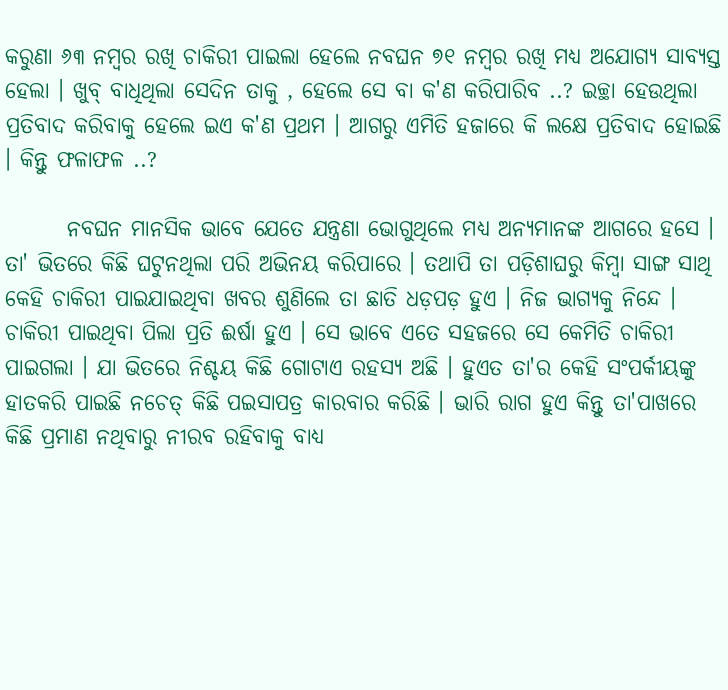କରୁଣା ୬୩ ନମ୍ବର ରଖି ଚାକିରୀ ପାଇଲା ହେଲେ ନବଘନ ୭୧ ନମ୍ବର ରଖି ମଧ୍ୟ ଅଯୋଗ୍ୟ ସାବ୍ୟସ୍ତ ହେଲା । ଖୁବ୍ ବାଧିଥିଲା ସେଦିନ ତାକୁ , ହେଲେ ସେ ବା କ'ଣ କରିପାରିବ ..? ଇଚ୍ଛା ହେଉଥିଲା ପ୍ରତିବାଦ କରିବାକୁ ହେଲେ ଇଏ କ'ଣ ପ୍ରଥମ । ଆଗରୁ ଏମିତି ହଜାରେ କି ଲକ୍ଷେ ପ୍ରତିବାଦ ହୋଇଛି । କିନ୍ତୁ ଫଳାଫଳ ..?

       ନବଘନ ମାନସିକ ଭାବେ ଯେତେ ଯନ୍ତ୍ରଣା ଭୋଗୁଥିଲେ ମଧ୍ୟ ଅନ୍ୟମାନଙ୍କ ଆଗରେ ହସେ । ତା' ଭିତରେ କିଛି ଘଟୁନଥିଲା ପରି ଅଭିନୟ କରିପାରେ । ତଥାପି ତା ପଡ଼ିଶାଘରୁ କିମ୍ବା ସାଙ୍ଗ ସାଥି କେହି ଚାକିରୀ ପାଇଯାଇଥିବା ଖବର ଶୁଣିଲେ ତା ଛାତି ଧଡ଼ପଡ଼ ହୁଏ । ନିଜ ଭାଗ୍ୟକୁ ନିନ୍ଦେ । ଚାକିରୀ ପାଇଥିବା ପିଲା ପ୍ରତି ଈର୍ଷା ହୁଏ । ସେ ଭାବେ ଏତେ ସହଜରେ ସେ କେମିତି ଚାକିରୀ ପାଇଗଲା । ଯା ଭିତରେ ନିଶ୍ଚୟ କିଛି ଗୋଟାଏ ରହସ୍ୟ ଅଛି । ହୁଏତ ତା'ର କେହି ସଂପର୍କୀୟଙ୍କୁ ହାତକରି ପାଇଛି ନଚେତ୍ କିଛି ପଇସାପତ୍ର କାରବାର କରିଛି । ଭାରି ରାଗ ହୁଏ କିନ୍ତୁ ତା'ପାଖରେ କିଛି ପ୍ରମାଣ ନଥିବାରୁ ନୀରବ ରହିବାକୁ ବାଧ୍ୟ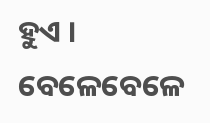ହୁଏ । ବେଳେବେଳେ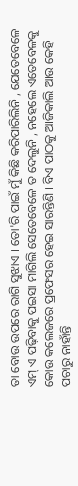ତା ବୋଉ ଉପରେ ରାଗି ସୁଝାଏ । ତୋ'ରି ପାଇଁ ମୁଁ କିଛି କରିପାରିଲିନି , ଯେତେବେଳେ ଏମ୍ ଏ ପଢ଼ିବାକୁ ପଇସା ମାଗିଲି ସେତେବେଳେ ତ ଦେଲୁନି , ନହେଲେ ଏତେବେଳକୁ କୋଉ କଲେଜରେ ପ୍ରଫେସର ହେଇ ସାରନ୍ତିଣି । ବିଏ ପାଠକୁ ଆଜିକାଲି ଆଉ କେହି ପଚାରୁ ନାହାଁନ୍ତି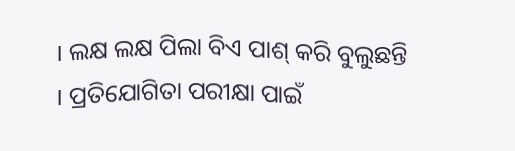। ଲକ୍ଷ ଲକ୍ଷ ପିଲା ବିଏ ପାଶ୍ କରି ବୁଲୁଛନ୍ତି । ପ୍ରତିଯୋଗିତା ପରୀକ୍ଷା ପାଇଁ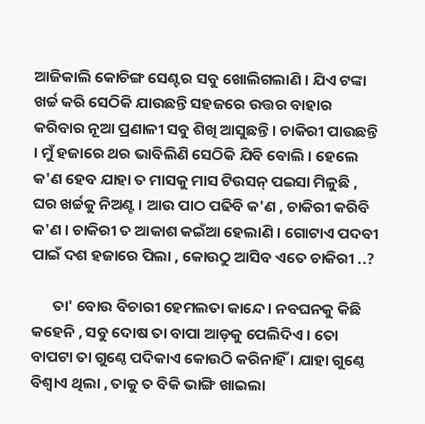ଆଜିକାଲି କୋଚିଙ୍ଗ ସେଣ୍ଟର ସବୁ ଖୋଲିଗଲାଣି । ଯିଏ ଟଙ୍କା ଖର୍ଚ୍ଚ କରି ସେଠିକି ଯାଉଛନ୍ତି ସହଜରେ ଉତ୍ତର ବାହାର କରିବାର ନୂଆ ପ୍ରଣାଳୀ ସବୁ ଶିଖି ଆସୁଛନ୍ତି । ଚାକିରୀ ପାଉଛନ୍ତି । ମୁଁ ହଜାରେ ଥର ଭାବିଲିଣି ସେଠିକି ଯିବି ବୋଲି । ହେଲେ କ'ଣ ହେବ ଯାହା ତ ମାସକୁ ମାସ ଟିଉସନ୍ ପଇସା ମିଳୁଛି , ଘର ଖର୍ଚ୍ଚକୁ ନିଅଣ୍ଟ । ଆଉ ପାଠ ପଢିବି କ'ଣ , ଚାକିରୀ କରିବି କ'ଣ । ଚାକିରୀ ତ ଆକାଶ କଇଁଆ ହେଲାଣି । ଗୋଟାଏ ପଦବୀ ପାଇଁ ଦଶ ହଜାରେ ପିଲା , କୋଉଠୁ ଆସିବ ଏତେ ଚାକିରୀ ..?

      ତା' ବୋଉ ବିଚାରୀ ହେମଲତା କାନ୍ଦେ । ନବଘନକୁ କିଛି କହେନି , ସବୁ ଦୋଷ ତା ବାପା ଆଡ଼କୁ ପେଲିଦିଏ । ତୋ ବାପଟା ତା ଗୁଣ୍ଠେ ପଦିକାଏ କୋଉଠି କରିନାହିଁ । ଯାହା ଗୁଣ୍ଠେ ବିଶ୍ୱାଏ ଥିଲା , ତାକୁ ତ ବିକି ଭାଙ୍ଗି ଖାଇଲା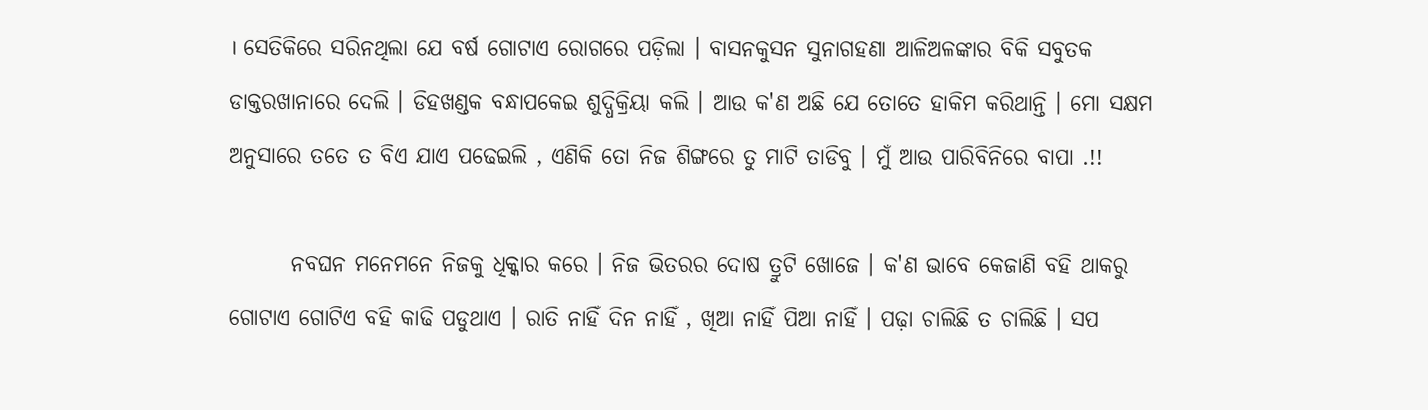। ସେତିକିରେ ସରିନଥିଲା ଯେ ବର୍ଷ ଗୋଟାଏ ରୋଗରେ ପଡ଼ିଲା । ବାସନକୁସନ ସୁନାଗହଣା ଆଳିଅଳଙ୍କାର ବିକି ସବୁତକ ଡାକ୍ତରଖାନାରେ ଦେଲି । ଡିହଖଣ୍ଡକ ବନ୍ଧାପକେଇ ଶୁଦ୍ଧିକ୍ରିୟା କଲି । ଆଉ କ'ଣ ଅଛି ଯେ ତୋତେ ହାକିମ କରିଥାନ୍ତି । ମୋ ସକ୍ଷମ ଅନୁସାରେ ତତେ ତ ବିଏ ଯାଏ ପଢେଇଲି , ଏଣିକି ତୋ ନିଜ ଶିଙ୍ଗରେ ତୁ ମାଟି ତାଡିବୁ । ମୁଁ ଆଉ ପାରିବିନିରେ ବାପା .!!

       ନବଘନ ମନେମନେ ନିଜକୁ ଧିକ୍କାର କରେ । ନିଜ ଭିତରର ଦୋଷ ତ୍ରୁଟି ଖୋଜେ । କ'ଣ ଭାବେ କେଜାଣି ବହି ଥାକରୁ ଗୋଟାଏ ଗୋଟିଏ ବହି କାଢି ପଡୁଥାଏ । ରାତି ନାହିଁ ଦିନ ନାହିଁ , ଖିଆ ନାହିଁ ପିଆ ନାହିଁ । ପଢ଼ା ଚାଲିଛି ତ ଚାଲିଛି । ସପ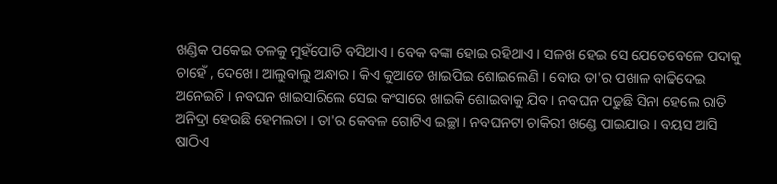ଖଣ୍ଡିକ ପକେଇ ତଳକୁ ମୁହଁପୋତି ବସିଥାଏ । ବେକ ବଙ୍କା ହୋଇ ରହିଥାଏ । ସଳଖ ହେଇ ସେ ଯେତେବେଳେ ପଦାକୁ ଚାହେଁ , ଦେଖେ। ଆଲୁବାଲୁ ଅନ୍ଧାର । କିଏ କୁଆଡେ ଖାଇପିଇ ଶୋଇଲେଣି । ବୋଉ ତା'ର ପଖାଳ ବାଢିଦେଇ ଅନେଇଚି । ନବଘନ ଖାଇସାରିଲେ ସେଇ କଂସାରେ ଖାଇକି ଶୋଇବାକୁ ଯିବ । ନବଘନ ପଢୁଛି ସିନା ହେଲେ ରାତି ଅନିଦ୍ରା ହେଉଛି ହେମଲତା । ତା'ର କେବଳ ଗୋଟିଏ ଇଚ୍ଛା । ନବଘନଟା ଚାକିରୀ ଖଣ୍ଡେ ପାଇଯାଉ । ବୟସ ଆସି ଷାଠିଏ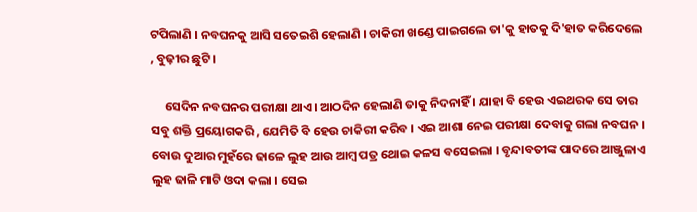ଟପିଲାଣି । ନବଘନକୁ ଆସି ସତେଇଶି ହେଲାଣି । ଚାକିରୀ ଖଣ୍ଡେ ପାଇଗଲେ ତା'କୁ ହାତକୁ ଦି'ହାତ କରିଦେଲେ , ବୁଢ଼ୀର ଛୁଟି ।

     ସେଦିନ ନବଘନର ପରୀକ୍ଷା ଥାଏ । ଆଠଦିନ ହେଲାଣି ତାକୁ ନିଦନାହିଁ । ଯାହା ବି ହେଉ ଏଇଥରକ ସେ ତାର ସବୁ ଶକ୍ତି ପ୍ରୟୋଗକରି , ଯେମିତି ବି ହେଉ ଚାକିରୀ କରିବ । ଏଇ ଆଶା ନେଇ ପରୀକ୍ଷା ଦେବାକୁ ଗଲା ନବଘନ । ବୋଉ ଦୁଆର ମୁହଁରେ ଢାଳେ ଲୁହ ଆଉ ଆମ୍ବ ପତ୍ର ଥୋଇ କଳସ ବସେଇଲା । ବୃନ୍ଦାବତୀଙ୍କ ପାଦରେ ଆଞ୍ଜୁଳାଏ ଲୁହ ଢାଳି ମାଟି ଓଦା କଲା । ସେଇ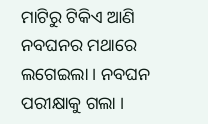ମାଟିରୁ ଟିକିଏ ଆଣି ନବଘନର ମଥାରେ ଲଗେଇଲା । ନବଘନ ପରୀକ୍ଷାକୁ ଗଲା ।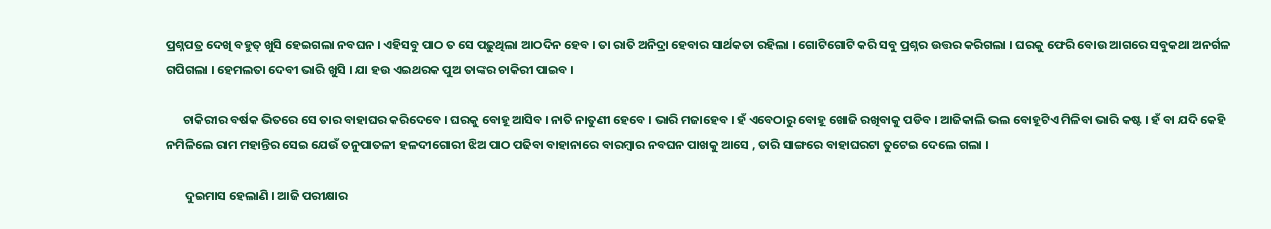ପ୍ରଶ୍ନପତ୍ର ଦେଖି ବହୁତ୍ ଖୁସି ହେଇଗଲା ନବଘନ । ଏହିସବୁ ପାଠ ତ ସେ ପଢ଼ୁଥିଲା ଆଠଦିନ ହେବ । ତା ରାତି ଅନିଦ୍ରା ହେବାର ସାର୍ଥକତା ରହିଲା । ଗୋଟିଗୋଟି କରି ସବୁ ପ୍ରଶ୍ନର ଉତ୍ତର କରିଗଲା । ଘରକୁ ଫେରି ବୋଉ ଆଗରେ ସବୁକଥା ଅନର୍ଗଳ ଗପିଗଲା । ହେମଲତା ଦେବୀ ଭାରି ଖୁସି । ଯା ହଉ ଏଇଥରକ ପୁଅ ତାଙ୍କର ଚାକିରୀ ପାଇବ ।

      ଚାକିରୀର ବର୍ଷକ ଭିତରେ ସେ ତାର ବାହାଘର କରିଦେବେ । ଘରକୁ ବୋହୂ ଆସିବ । ନାତି ନାତୁଣୀ ହେବେ । ଭାରି ମଜାହେବ । ହଁ ଏବେଠାରୁ ବୋହୂ ଖୋଜି ରଖିବାକୁ ପଡିବ । ଆଜିକାଲି ଭଲ ବୋହୂଟିଏ ମିଳିବା ଭାରି କଷ୍ଟ । ହଁ ବା ଯଦି କେହି ନମିଳିଲେ ରାମ ମହାନ୍ତିର ସେଇ ଯେଉଁ ତନୁପାତଳୀ ହଳଦୀଗୋରୀ ଝିଅ ପାଠ ପଢିବା ବାହାନାରେ ବାରମ୍ବାର ନବଘନ ପାଖକୁ ଆସେ , ତାରି ସାଙ୍ଗରେ ବାହାଘରଟା ତୁଟେଇ ଦେଲେ ଗଲା ।

       ଦୁଇମାସ ହେଲାଣି । ଆଜି ପରୀକ୍ଷାର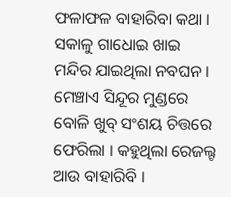ଫଳାଫଳ ବାହାରିବା କଥା । ସକାଳୁ ଗାଧୋଇ ଖାଇ ମନ୍ଦିର ଯାଇଥିଲା ନବଘନ । ମେଞ୍ଚାଏ ସିନ୍ଦୂର ମୁଣ୍ଡରେ ବୋଳି ଖୁବ୍ ସଂଶୟ ଚିତ୍ତରେ ଫେରିଲା । କହୁଥିଲା ରେଜଲ୍ଟ ଆଉ ବାହାରିବି ।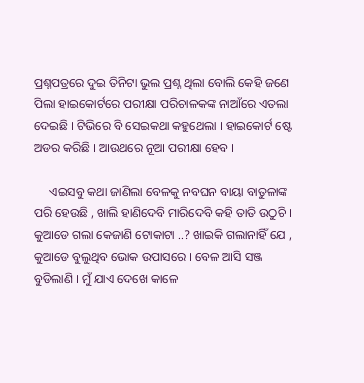ପ୍ରଶ୍ନପତ୍ରରେ ଦୁଇ ତିନିଟା ଭୁଲ ପ୍ରଶ୍ନ ଥିଲା ବୋଲି କେହି ଜଣେ ପିଲା ହାଇକୋର୍ଟରେ ପରୀକ୍ଷା ପରିଚାଳକଙ୍କ ନାଆଁରେ ଏତଲା ଦେଇଛି । ଟିଭିରେ ବି ସେଇକଥା କହୁଥେଲା । ହାଇକୋର୍ଟ ଷ୍ଟେ ଅଡର କରିଛି । ଆଉଥରେ ନୂଆ ପରୀକ୍ଷା ହେବ ।

     ଏଇସବୁ କଥା ଜାଣିଲା ବେଳକୁ ନବଘନ ବାୟା ବାତୁଳାଙ୍କ ପରି ହେଉଛି , ଖାଲି ହାଣିଦେବି ମାରିଦେବି କହି ତାତି ଉଠୁଚି । କୁଆଡେ ଗଲା କେଜାଣି ଟୋକାଟା ..? ଖାଇକି ଗଲାନାହିଁ ଯେ , କୁଆଡେ ବୁଲୁଥିବ ଭୋକ ଉପାସରେ । ବେଳ ଆସି ସଞ୍ଜ ବୁଡିଲାଣି । ମୁଁ ଯାଏ ଦେଖେ କାଳେ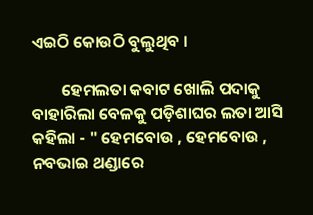ଏଇଠି କୋଉଠି ବୁଲୁଥିବ ।

        ହେମଲତା କବାଟ ଖୋଲି ପଦାକୁ ବାହାରିଲା ବେଳକୁ ପଡ଼ିଶାଘର ଲତା ଆସି କହିଲା - " ହେମବୋଉ , ହେମବୋଉ , ନବଭାଇ ଥଣ୍ଡାରେ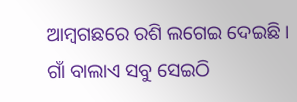ଆମ୍ବଗଛରେ ରଶି ଲଗେଇ ଦେଇଛି । ଗାଁ ବାଲାଏ ସବୁ ସେଇଠି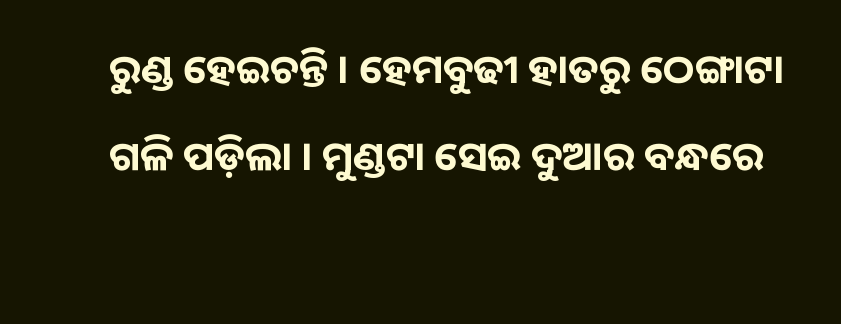ରୁଣ୍ଡ ହେଇଚନ୍ତି । ହେମବୁଢୀ ହାତରୁ ଠେଙ୍ଗାଟା ଗଳି ପଡ଼ିଲା । ମୁଣ୍ଡଟା ସେଇ ଦୁଆର ବନ୍ଧରେ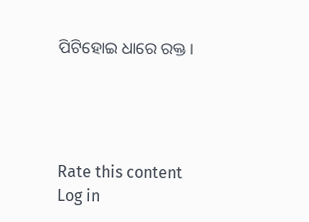ପିଟିହୋଇ ଧାରେ ରକ୍ତ ।




Rate this content
Log in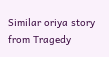Similar oriya story from Tragedy